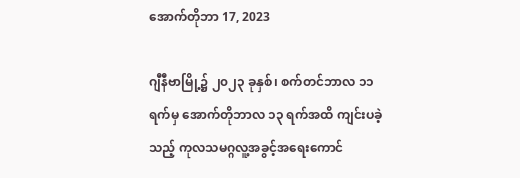အောက်တိုဘာ 17, 2023

ဂျီနီဗာမြို့၌ ၂၀၂၃ ခုနှစ်၊ စက်တင်ဘာလ ၁၁ ရက်မှ အောက်တိုဘာလ ၁၃ ရက်အထိ ကျင်းပခဲ့သည့် ကုလသမဂ္ဂလူ့အခွင့်အရေးကောင်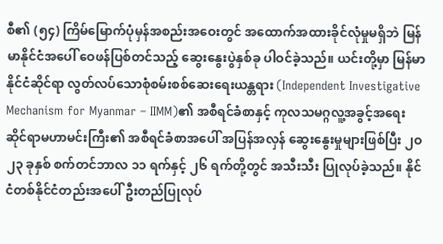စီ၏ (၅၄) ကြိမ်မြောက်ပုံမှန်အစည်းအဝေးတွင် အထောက်အထားခိုင်လုံမှုမရှိဘဲ မြန်မာနိုင်ငံအပေါ် ဝေဖန်ပြစ်တင်သည့် ဆွေးနွေးပွဲနှစ်ခု ပါဝင်ခဲ့သည်။ ယင်းတို့မှာ မြန်မာနိုင်ငံဆိုင်ရာ လွတ်လပ်သောစုံစမ်းစစ်ဆေးရေးယန္တရား (Independent Investigative Mechanism for Myanmar – IIMM)၏ အစီရင်ခံစာနှင့် ကုလသမဂ္ဂလူ့အခွင့်အရေး ဆိုင်ရာမဟာမင်းကြီး၏ အစီရင်ခံစာအပေါ် အပြန်အလှန် ဆွေးနွေးမှုများဖြစ်ပြီး ၂ဝ၂၃ ခုနှစ် စက်တင်ဘာလ ၁၁ ရက်နှင့် ၂၆ ရက်တို့တွင် အသီးသီး ပြုလုပ်ခဲ့သည်။ နိုင်ငံတစ်နိုင်ငံတည်းအပေါ် ဦးတည်ပြုလုပ်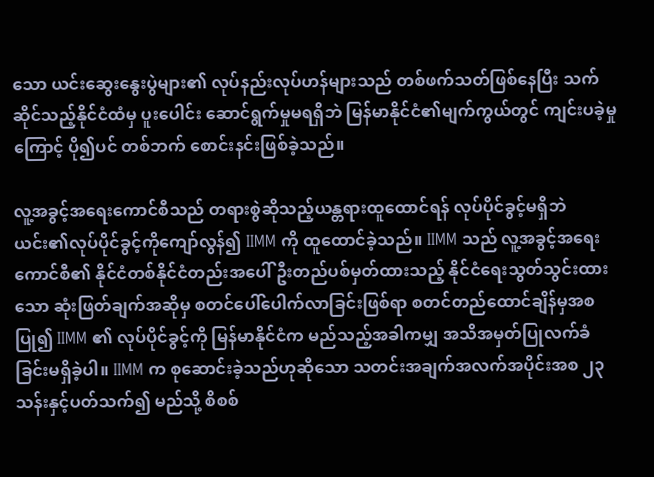သော ယင်းဆွေးနွေးပွဲများ၏ လုပ်နည်းလုပ်ဟန်များသည် တစ်ဖက်သတ်ဖြစ်နေပြီး သက်ဆိုင်သည့်နိုင်ငံထံမှ ပူးပေါင်း ဆောင်ရွက်မှုမရရှိဘဲ မြန်မာနိုင်ငံ၏မျက်ကွယ်တွင် ကျင်းပခဲ့မှုကြောင့် ပို၍ပင် တစ်ဘက် စောင်းနင်းဖြစ်ခဲ့သည်။

လူ့အခွင့်အရေးကောင်စီသည် တရားစွဲဆိုသည့်ယန္တရားထူထောင်ရန် လုပ်ပိုင်ခွင့်မရှိဘဲ ယင်း၏လုပ်ပိုင်ခွင့်ကိုကျော်လွန်၍ IIMM ကို ထူထောင်ခဲ့သည်။ IIMM သည် လူ့အခွင့်အရေး ကောင်စီ၏ နိုင်ငံတစ်နိုင်ငံတည်းအပေါ် ဦးတည်ပစ်မှတ်ထားသည့် နိုင်ငံရေးသွတ်သွင်းထားသော ဆုံးဖြတ်ချက်အဆိုမှ စတင်ပေါ်ပေါက်လာခြင်းဖြစ်ရာ စတင်တည်ထောင်ချိန်မှအစပြု၍ IIMM ၏ လုပ်ပိုင်ခွင့်ကို မြန်မာနိုင်ငံက မည်သည့်အခါကမျှ အသိအမှတ်ပြုလက်ခံခြင်းမရှိခဲ့ပါ။ IIMM က စုဆောင်းခဲ့သည်ဟုဆိုသော သတင်းအချက်အလက်အပိုင်းအစ ၂၃ သန်းနှင့်ပတ်သက်၍ မည်သို့ စိစစ်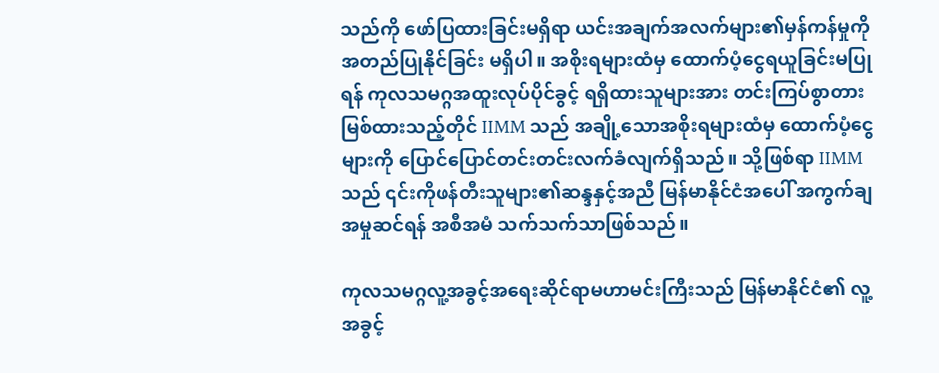သည်ကို ဖော်ပြထားခြင်းမရှိရာ ယင်းအချက်အလက်များ၏မှန်ကန်မှုကို အတည်ပြုနိုင်ခြင်း မရှိပါ။ အစိုးရများထံမှ ထောက်ပံ့ငွေရယူခြင်းမပြုရန် ကုလသမဂ္ဂအထူးလုပ်ပိုင်ခွင့် ရရှိထားသူများအား တင်းကြပ်စွာတားမြစ်ထားသည့်တိုင် IIMM သည် အချို့သောအစိုးရများထံမှ ထောက်ပံ့ငွေများကို ပြောင်ပြောင်တင်းတင်းလက်ခံလျက်ရှိသည်။ သို့ဖြစ်ရာ IIMM သည် ၎င်းကိုဖန်တီးသူများ၏ဆန္ဒနှင့်အညီ မြန်မာနိုင်ငံအပေါ် အကွက်ချအမှုဆင်ရန် အစီအမံ သက်သက်သာဖြစ်သည်။

ကုလသမဂ္ဂလူ့အခွင့်အရေးဆိုင်ရာမဟာမင်းကြီးသည် မြန်မာနိုင်ငံ၏ လူ့အခွင့်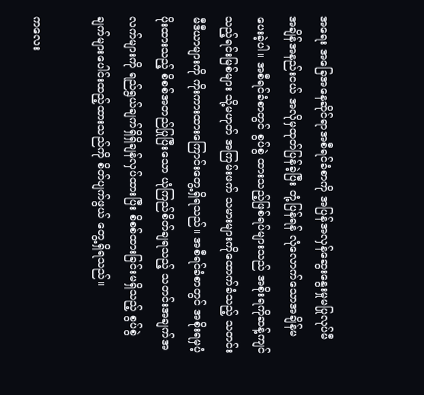အရေး အခြေအနေဆိုင်ရာအစီရင်ခံစာကို အပြန်အလှန်ဆွေးနွေးမှုမပြုလုပ်မီ အချိန်အနည်းငယ် အလိုမှထုတ်ပြန်ခဲ့ပြီး တုံ့ပြန်ရန် လုံလောက်သောအချိန်မပေးခဲ့ပါ။ အစီရင်ခံစာတွင် စွပ်စွဲ ထားသည့်ဖြစ်ရပ်များသည် အစိုးရကိုဆန့်ကျင်သည့်ရင်းမြစ်များ သို့မဟုတ် အကြမ်းဖက် သမားများကိုထောက်ခံသည့် သတင်းမီဒီယာများကို ကိုးကားထားကြောင်းတွေ့ရှိရသည်။ အစီရင်ခံစာတွင် အစိုးရမှပံ့ပိုးထားသည့် စိစစ်အတည်ပြုပြီးသော ယုံကြည်စိတ်ချရသည့် သတင်းအချက်အလက်များကို ရည်ရွယ်ချက်ရှိရှိချန်လှပ်ထားပြီး စိစစ်ထားခြင်းမရှိသည့် စွပ်စွဲချက်များပေါင်းထည့်ထားသည်ကို စိတ်ပျက်ဖွယ် တွေ့ရှိရသည်။

ကလေး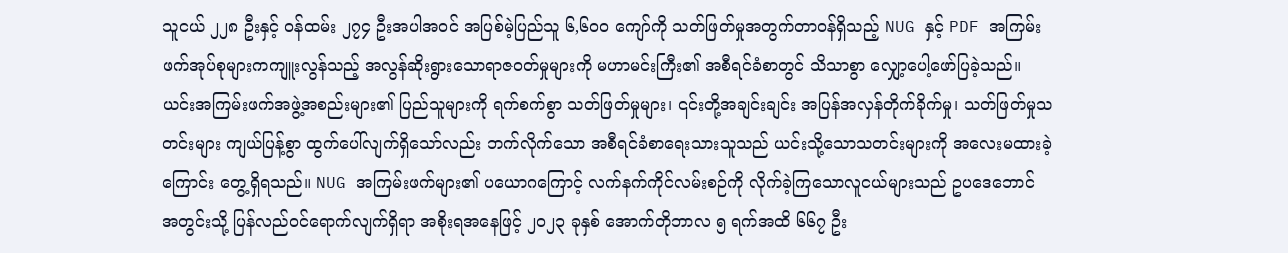သူငယ် ၂၂၈ ဦးနှင့် ဝန်ထမ်း ၂၇၄ ဦးအပါအဝင် အပြစ်မဲ့ပြည်သူ ၆,၆ဝဝ ကျော်ကို သတ်ဖြတ်မှုအတွက်တာဝန်ရှိသည့် NUG နှင့် PDF အကြမ်းဖက်အုပ်စုများကကျူးလွန်သည့် အလွန်ဆိုးရွားသောရာဇဝတ်မှုများကို မဟာမင်းကြီး၏ အစီရင်ခံစာတွင် သိသာစွာ လျှော့ပေါ့ဖော်ပြခဲ့သည်။ ယင်းအကြမ်းဖက်အဖွဲ့အစည်းများ၏ ပြည်သူများကို ရက်စက်စွာ သတ်ဖြတ်မှုများ၊ ၎င်းတို့အချင်းချင်း အပြန်အလှန်တိုက်ခိုက်မှု၊ သတ်ဖြတ်မှုသတင်းများ ကျယ်ပြန့်စွာ ထွက်ပေါ်လျက်ရှိသော်လည်း ဘက်လိုက်သော အစီရင်ခံစာရေးသားသူသည် ယင်းသို့သောသတင်းများကို အလေးမထားခဲ့ကြောင်း တွေ့ရှိရသည်။ NUG အကြမ်းဖက်များ၏ ပယောဂကြောင့် လက်နက်ကိုင်လမ်းစဉ်ကို လိုက်ခဲ့ကြသောလူငယ်များသည် ဥပဒေဘောင် အတွင်းသို့ ပြန်လည်ဝင်ရောက်လျက်ရှိရာ အစိုးရအနေဖြင့် ၂ဝ၂၃ ခုနှစ် အောက်တိုဘာလ ၅ ရက်အထိ ၆၆၇ ဦး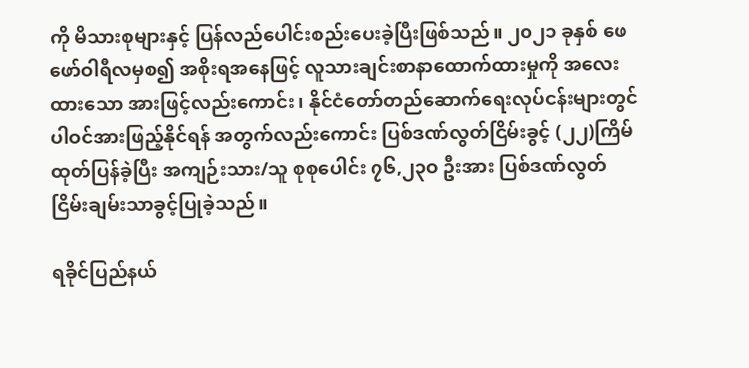ကို မိသားစုများနှင့် ပြန်လည်ပေါင်းစည်းပေးခဲ့ပြီးဖြစ်သည်။ ၂၀၂၁ ခုနှစ် ဖေဖော်ဝါရီလမှစ၍ အစိုးရအနေဖြင့် လူသားချင်းစာနာထောက်ထားမှုကို အလေးထားသော အားဖြင့်လည်းကောင်း၊ နိုင်ငံတော်တည်ဆောက်ရေးလုပ်ငန်းများတွင် ပါဝင်အားဖြည့်နိုင်ရန် အတွက်လည်းကောင်း ပြစ်ဒဏ်လွတ်ငြိမ်းခွင့် (၂၂)ကြိမ် ထုတ်ပြန်ခဲ့ပြီး အကျဉ်းသား/သူ စုစုပေါင်း ၇၆,၂၃ဝ ဦးအား ပြစ်ဒဏ်လွတ်ငြိမ်းချမ်းသာခွင့်ပြုခဲ့သည်။

ရခိုင်ပြည်နယ်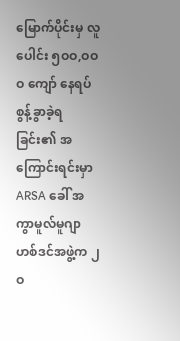မြောက်ပိုင်းမှ လူပေါင်း ၅ဝဝ,ဝဝဝ ကျော် နေရပ်စွန့်ခွာခဲ့ရခြင်း၏ အကြောင်းရင်းမှာ ARSA ခေါ် အကွာမူလ်မူဂျာဟစ်ဒင်အဖွဲ့က ၂ဝ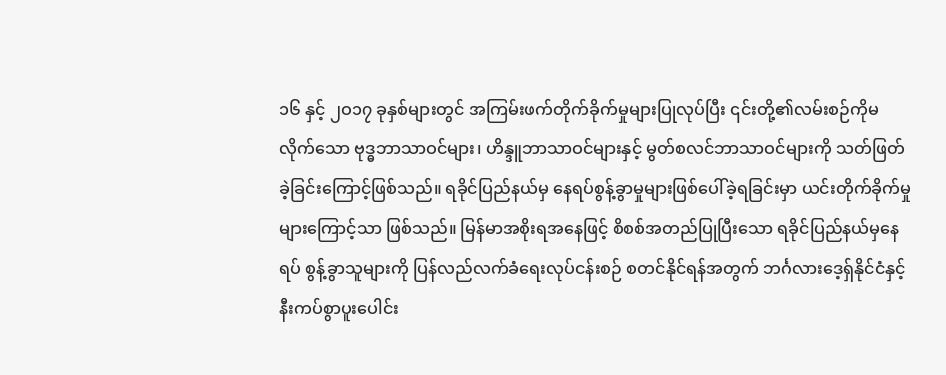၁၆ နှင့် ၂ဝ၁၇ ခုနှစ်များတွင် အကြမ်းဖက်တိုက်ခိုက်မှုများပြုလုပ်ပြီး ၎င်းတို့၏လမ်းစဉ်ကိုမလိုက်သော ဗုဒ္ဓဘာသာဝင်များ၊ ဟိန္ဒူဘာသာဝင်များနှင့် မွတ်စလင်ဘာသာဝင်များကို သတ်ဖြတ်ခဲ့ခြင်းကြောင့်ဖြစ်သည်။ ရခိုင်ပြည်နယ်မှ နေရပ်စွန့်ခွာမှုများဖြစ်ပေါ်ခဲ့ရခြင်းမှာ ယင်းတိုက်ခိုက်မှုများကြောင့်သာ ဖြစ်သည်။ မြန်မာအစိုးရအနေဖြင့် စိစစ်အတည်ပြုပြီးသော ရခိုင်ပြည်နယ်မှနေရပ် စွန့်ခွာသူများကို ပြန်လည်လက်ခံရေးလုပ်ငန်းစဉ် စတင်နိုင်ရန်အတွက် ဘင်္ဂလားဒေ့ရှ်နိုင်ငံနှင့် နီးကပ်စွာပူးပေါင်း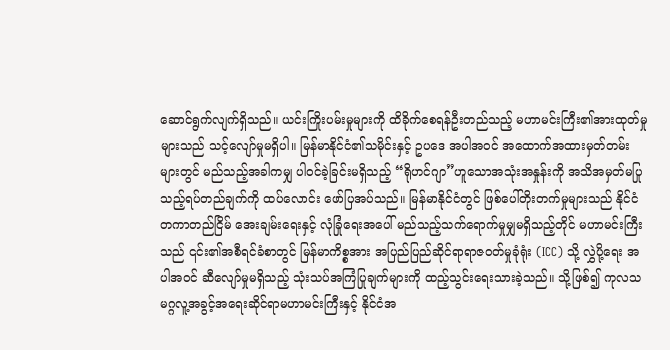ဆောင်ရွက်လျက်ရှိသည်။ ယင်းကြိုးပမ်းမှုများကို ထိခိုက်စေရန်ဦးတည်သည့် မဟာမင်းကြီး၏အားထုတ်မှုများသည် သင့်လျော်မှုမရှိပါ။ မြန်မာနိုင်ငံ၏သမိုင်းနှင့် ဥပဒေ အပါအဝင် အထောက်အထားမှတ်တမ်းများတွင် မည်သည့်အခါကမျှ ပါဝင်ခဲ့ခြင်းမရှိသည့် “ရိုဟင်ဂျာ”ဟူသောအသုံးအနှုန်းကို အသိအမှတ်မပြုသည့်ရပ်တည်ချက်ကို ထပ်လောင်း ဖော်ပြအပ်သည်။ မြန်မာနိုင်ငံတွင် ဖြစ်ပေါ်တိုးတက်မှုများသည် နိုင်ငံတကာတည်ငြိမ် အေးချမ်းရေးနှင့် လုံခြုံရေးအပေါ် မည်သည့်သက်ရောက်မှုမျှမရှိသည့်တိုင် မဟာမင်းကြီးသည် ၎င်း၏အစီရင်ခံစာတွင် မြန်မာကိစ္စအား အပြည်ပြည်ဆိုင်ရာရာဇဝတ်မှုခုံရုံး (ICC) သို့ လွှဲပို့ရေး အပါအဝင် ဆီလျော်မှုမရှိသည့် သုံးသပ်အကြံပြုချက်များကို ထည့်သွင်းရေးသားခဲ့သည်။ သို့ဖြစ်၍ ကုလသမဂ္ဂလူ့အခွင့်အရေးဆိုင်ရာမဟာမင်းကြီးနှင့် နိုင်ငံအ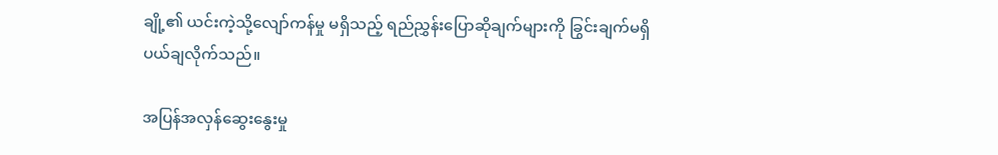ချို့၏ ယင်းကဲ့သို့လျော်ကန်မှု မရှိသည့် ရည်ညွှန်းပြောဆိုချက်များကို ခြွင်းချက်မရှိပယ်ချလိုက်သည်။

အပြန်အလှန်ဆွေးနွေးမှု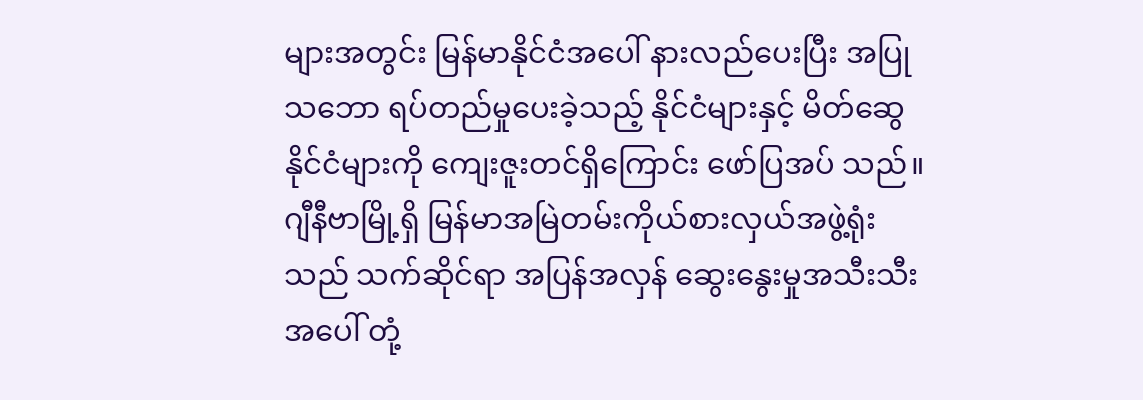များအတွင်း မြန်မာနိုင်ငံအပေါ် နားလည်ပေးပြီး အပြုသဘော ရပ်တည်မှုပေးခဲ့သည့် နိုင်ငံများနှင့် မိတ်ဆွေနိုင်ငံများကို ကျေးဇူးတင်ရှိကြောင်း ဖော်ပြအပ် သည်။ ဂျီနီဗာမြို့ရှိ မြန်မာအမြဲတမ်းကိုယ်စားလှယ်အဖွဲ့ရုံးသည် သက်ဆိုင်ရာ အပြန်အလှန် ဆွေးနွေးမှုအသီးသီးအပေါ် တုံ့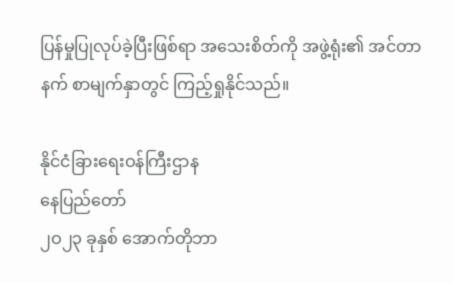ပြန်မှုပြုလုပ်ခဲ့ပြီးဖြစ်ရာ အသေးစိတ်ကို အဖွဲ့ရုံး၏ အင်တာနက် စာမျက်နှာတွင် ကြည့်ရှုနိုင်သည်။

နိုင်ငံခြားရေးဝန်ကြီးဌာန
နေပြည်တော်
၂ဝ၂၃ ခုနှစ် အောက်တိုဘာ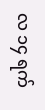လ ၁၄ ရက်